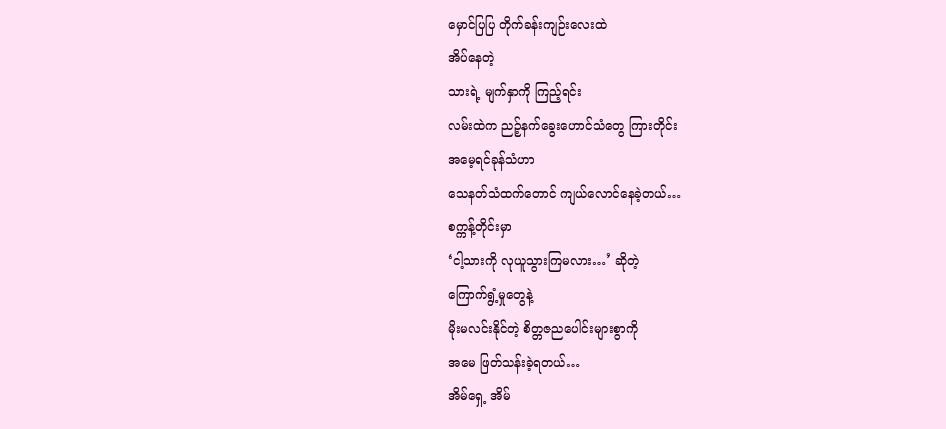မှောင်ပြပြ တိုက်ခန်းကျဉ်းလေးထဲ
အိပ်နေတဲ့
သားရဲ့ မျက်နှာကို ကြည့်ရင်း
လမ်းထဲက ညဉ့်နက်ခွေးဟောင်သံတွေ ကြားတိုင်း
အမေ့ရင်ခုန်သံဟာ
သေနတ်သံထက်တောင် ကျယ်လောင်နေခဲ့တယ်…
စက္ကန့်တိုင်းမှာ
‘ငါ့သားကို လုယူသွားကြမလား…’ ဆိုတဲ့
ကြောက်ရွံ့မှုတွေနဲ့
မိုးမလင်းနိုင်တဲ့ စိတ္တဇညပေါင်းများစွာကို
အမေ ဖြတ်သန်းခဲ့ရတယ်…
အိမ်ရှေ့ အိမ်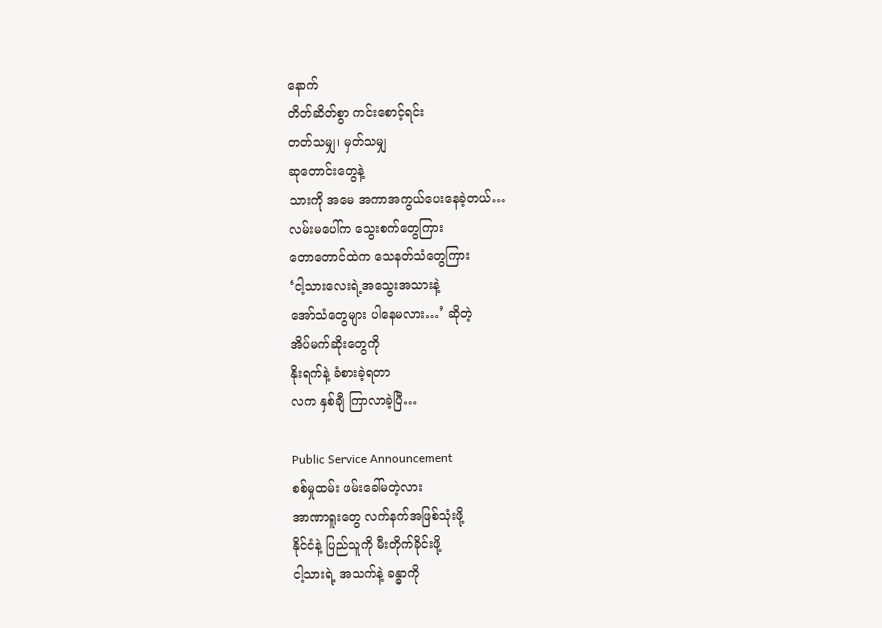နောက်
တိတ်ဆိတ်စွာ ကင်းစောင့်ရင်း
တတ်သမျှ၊ မှတ်သမျှ
ဆုတောင်းတွေနဲ့
သားကို အမေ အကာအကွယ်ပေးနေခဲ့တယ်…
လမ်းမပေါ်က သွေးစက်တွေကြား
တောတောင်ထဲက သေနတ်သံတွေကြား
‘ငါ့သားလေးရဲ့အသွေးအသားနဲ့
အော်သံတွေများ ပါနေမလား…’ ဆိုတဲ့
အိပ်မက်ဆိုးတွေကို
နိုးရက်နဲ့ ခံစားခဲ့ရတာ
လက နှစ်ချီ ကြာလာခဲ့ပြီ…

Public Service Announcement
စစ်မှုထမ်း ဖမ်းခေါ်မတဲ့လား
အာဏာရူးတွေ လက်နက်အဖြစ်သုံးဖို့
နိုင်ငံနဲ့ ပြည်သူကို မီးတိုက်ခိုင်းဖို့
ငါ့သားရဲ့ အသက်နဲ့ ခန္ဓာကို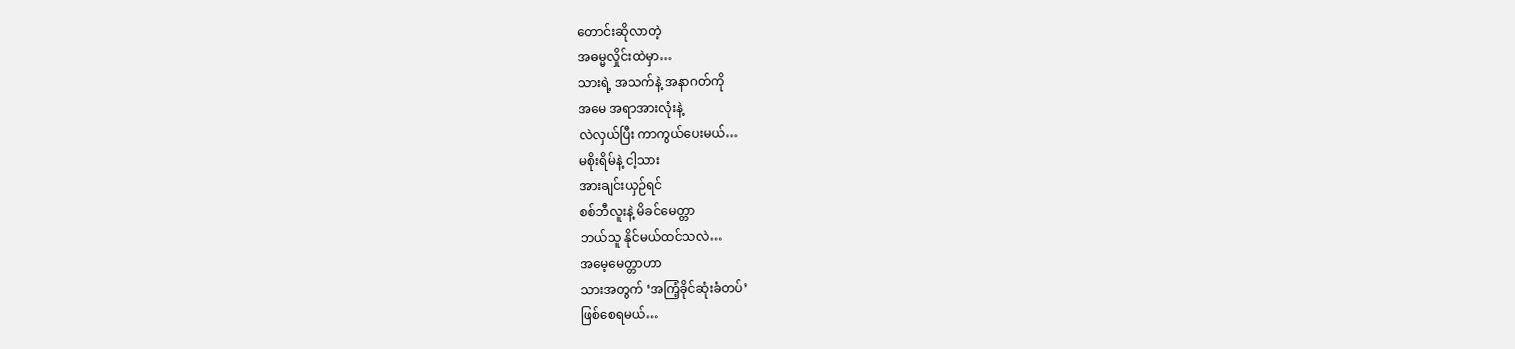တောင်းဆိုလာတဲ့
အဓမ္မလှိုင်းထဲမှာ…
သားရဲ့ အသက်နဲ့ အနာဂတ်ကို
အမေ အရာအားလုံးနဲ့
လဲလှယ်ပြီး ကာကွယ်ပေးမယ်…
မစိုးရိမ်နဲ့ ငါ့သား
အားချင်းယှဉ်ရင်
စစ်ဘီလူးနဲ့ မိခင်မေတ္တာ
ဘယ်သူ နိုင်မယ်ထင်သလဲ…
အမေ့မေတ္တာဟာ
သားအတွက် ‘အကြံ့ခိုင်ဆုံးခံတပ်’
ဖြစ်စေရမယ်…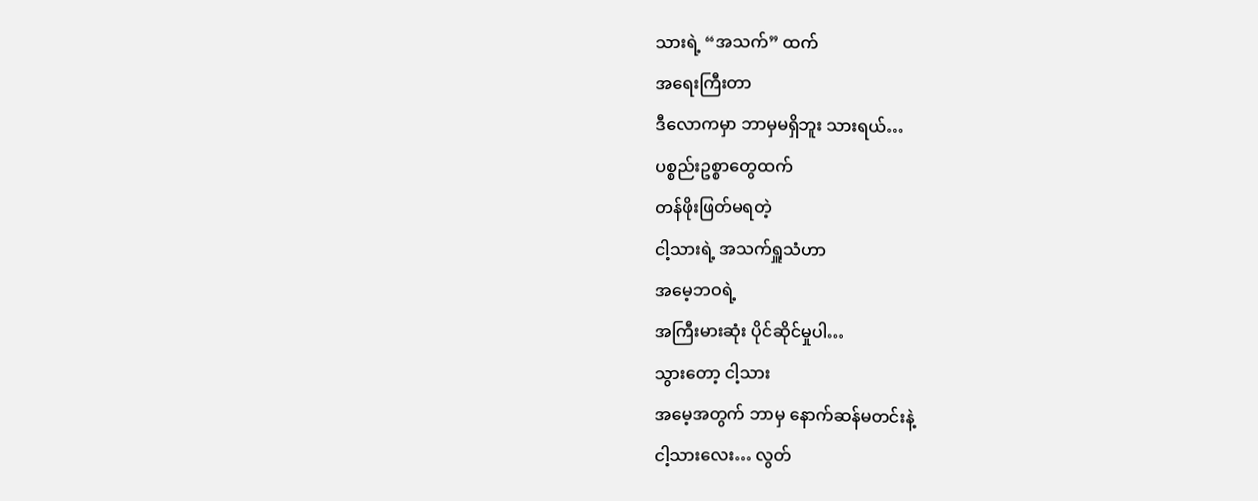သားရဲ့ “အသက်” ထက်
အရေးကြီးတာ
ဒီလောကမှာ ဘာမှမရှိဘူး သားရယ်…
ပစ္စည်းဥစ္စာတွေထက်
တန်ဖိုးဖြတ်မရတဲ့
ငါ့သားရဲ့ အသက်ရှူသံဟာ
အမေ့ဘဝရဲ့
အကြီးမားဆုံး ပိုင်ဆိုင်မှုပါ…
သွားတော့ ငါ့သား
အမေ့အတွက် ဘာမှ နောက်ဆန်မတင်းနဲ့
ငါ့သားလေး… လွတ်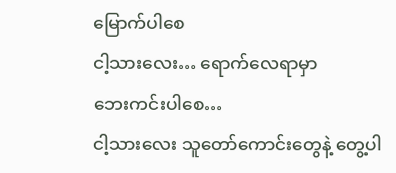မြောက်ပါစေ
ငါ့သားလေး… ရောက်လေရာမှာ
ဘေးကင်းပါစေ…
ငါ့သားလေး သူတော်ကောင်းတွေနဲ့ တွေ့ပါ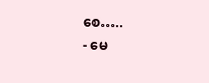စေ…..
- မေ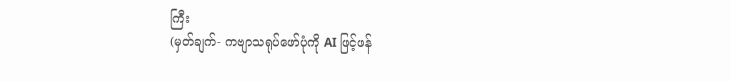ကြီး
(မှတ်ချက်- ကဗျာသရုပ်ဖော်ပုံကို AI ဖြင့်ဖန်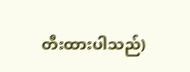တီးထားပါသည်)